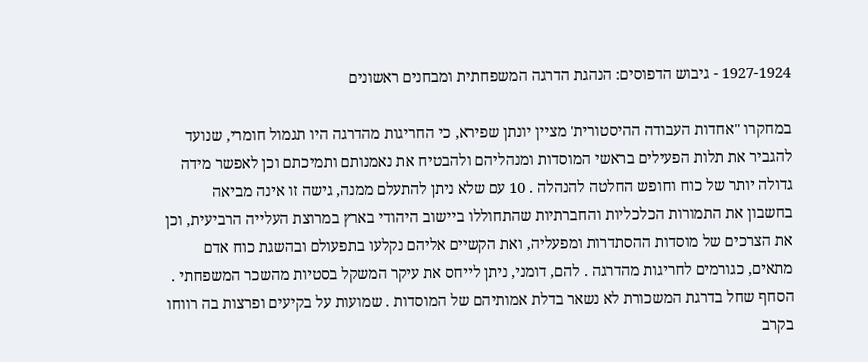1927-1924 - גיבוש הדפוסים: הנהגת הדרגה המשפחתית ומבחנים ראשונים

במחקרו "אחדות העבודה ההיסטורית' מציין יונתן שפירא, כי החריגות מהדרגה היו תגמול חומרי, שנועד להגביר את תלות הפעילים בראשי המוסדות ומנהליהם ולהבטיח את נאמנותם ותמיכתם וכן לאפשר מידה גדולה יותר של כוח וחופש החלטה להנהלה . 10 עם שלא ניתן להתעלם ממנה, גישה זו אינה מביאה בחשבון את התמורות הכלכליות והחברתיות שהתחוללו ביישוב היהודי בארץ במרוצת העלייה הרביעית, וכן את הצרכים של מוסדות ההסתדרות ומפעליה, ואת הקשיים אליהם נקלעו בתפעולם ובהשגת כוח אדם מתאים, כגורמים לחריגות מהדרגה . להם, דומני, ניתן לייחס את עיקר המשקל בסטיות מהשכר המשפחתי . הסחף שחל בדרגת המשכורת לא נשאר בדלת אמותיהם של המוסדות . שמועות על בקיעים ופרצות בה רווחו בקרב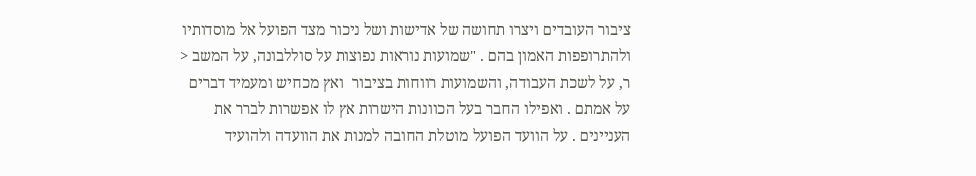ציבור העובדים ויצרו תחושה של אדישות ושל ניכור מצד הפועל אל מוסדותיו ולהתרופפות האמון בהם . "שמועות נוראות נפוצות על סוללבונה, על המשב < ר, על לשכת העבודה, והשמועות רווחות בציבור  ואץ מכחיש ומעמיד דברים על אמתם . ואפילו החבר בעל הכוונות הישרות אץ לו אפשרות לברר את העניינים . על הוועד הפועל מוטלת החובה למנות את הוועדה ולהועיד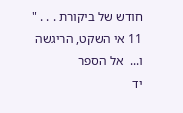חודש של ביקורת . . . " 11 אי השקט, הריגשה ו...  אל הספר
יד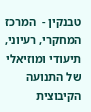טבנקין -  המרכז המחקרי, רעיוני, תיעודי ומוזיאלי של התנועה הקיבוצית